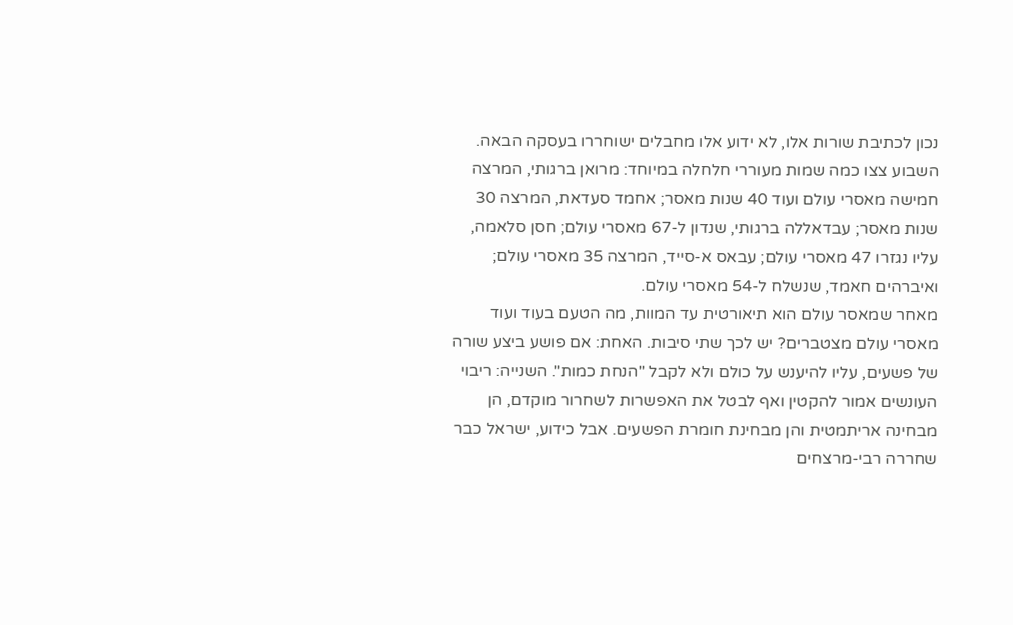נכון לכתיבת שורות אלו, לא ידוע אלו מחבלים ישוחררו בעסקה הבאה.
השבוע צצו כמה שמות מעוררי חלחלה במיוחד: מרואן ברגותי, המרצה חמישה מאסרי עולם ועוד 40 שנות מאסר; אחמד סעדאת, המרצה 30 שנות מאסר; עבדאללה ברגותי, שנדון ל-67 מאסרי עולם; חסן סלאמה, עליו נגזרו 47 מאסרי עולם; עבאס א-סייד, המרצה 35 מאסרי עולם; ואיברהים חאמד, שנשלח ל-54 מאסרי עולם.
מאחר שמאסר עולם הוא תיאורטית עד המוות, מה הטעם בעוד ועוד מאסרי עולם מצטברים? יש לכך שתי סיבות. האחת: אם פושע ביצע שורה של פשעים, עליו להיענש על כולם ולא לקבל "הנחת כמות". השנייה: ריבוי העונשים אמור להקטין ואף לבטל את האפשרות לשחרור מוקדם, הן מבחינה אריתמטית והן מבחינת חומרת הפשעים. אבל כידוע, ישראל כבר שחררה רבי-מרצחים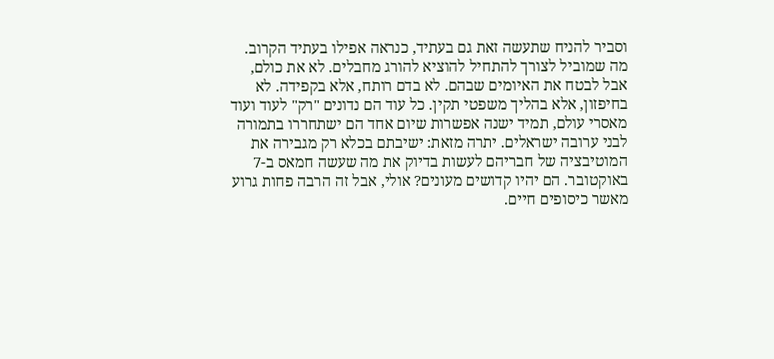וסביר להניח שתעשה זאת גם בעתיד, כנראה אפילו בעתיד הקרוב.
מה שמוביל לצורך להתחיל להוציא להורג מחבלים. לא את כולם, אבל לבטח את האיומים שבהם. לא בדם רותח, אלא בקפידה. לא בחיפזון, אלא בהליך משפטי תקין. כל עוד הם נדונים "רק" לעוד ועוד מאסרי עולם, תמיד ישנה אפשרות שיום אחד הם ישתחררו בתמורה לבני ערובה ישראלים. יתרה מזאת: ישיבתם בכלא רק מגבירה את המוטיבציה של חבריהם לעשות בדיוק את מה שעשה חמאס ב-7 באוקטובר. הם יהיו קדושים מעונים? אולי, אבל זה הרבה פחות גרוע מאשר כיסופים חיים.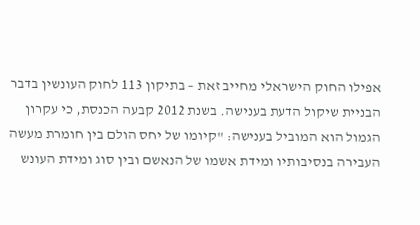אפילו החוק הישראלי מחייב זאת – בתיקון 113 לחוק העונשין בדבר הבניית שיקול הדעת בענישה. בשנת 2012 קבעה הכנסת, כי עקרון הגמול הוא המוביל בענישה: "קיומו של יחס הולם בין חומרת מעשה העבירה בנסיבותיו ומידת אשמו של הנאשם ובין סוג ומידת העונש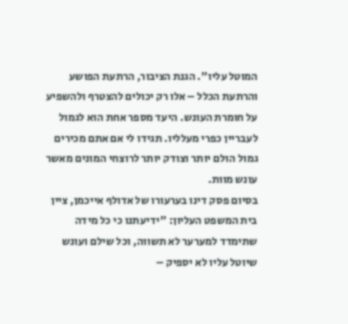המוטל עליו". הגנת הציבור, הרתעת הפושע והרתעת הכלל – אלו רק יכולים להצטרף ולהשפיע על חומרת העונש. היעד מספר אחת הוא לגמול לעבריין כפרי מעלליו. תגידו לי אם אתם מכירים גמול הולם יותר וצודק יותר לרוצחי המונים מאשר עונש מוות.
בסיום פסק דינו בערעורו של אדולף אייכמן, ציין בית המשפט העליון: "ידיעתנו כי כל מידה שתימדד למערער לא תשווה, וכל שילם ועונש שיוטל עליו לא יספיק –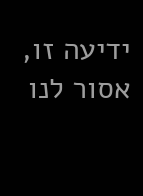ידיעה זו, אסור לנו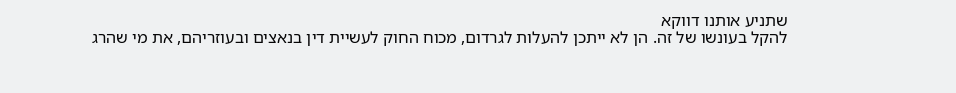שתניע אותנו דווקא
להקל בעונשו של זה. הן לא ייתכן להעלות לגרדום, מכוח החוק לעשיית דין בנאצים ובעוזריהם, את מי שהרג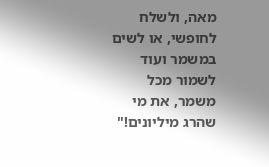מאה, ולשלח לחופשי, או לשים במשמר ועוד לשמור מכל משמר, את מי שהרג מיליונים!"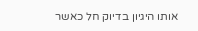אותו היגיון בדיוק חל כאשר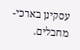עסקינן בארכי-מחבלים.